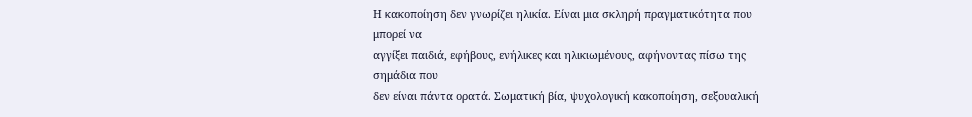Η κακοποίηση δεν γνωρίζει ηλικία. Είναι μια σκληρή πραγματικότητα που μπορεί να
αγγίξει παιδιά, εφήβους, ενήλικες και ηλικιωμένους, αφήνοντας πίσω της σημάδια που
δεν είναι πάντα ορατά. Σωματική βία, ψυχολογική κακοποίηση, σεξουαλική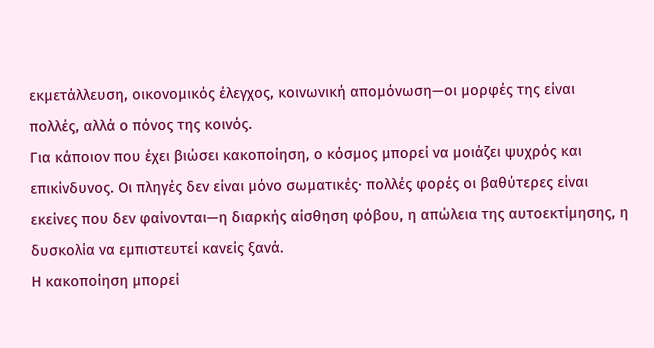εκμετάλλευση, οικονομικός έλεγχος, κοινωνική απομόνωση—οι μορφές της είναι
πολλές, αλλά ο πόνος της κοινός.
Για κάποιον που έχει βιώσει κακοποίηση, ο κόσμος μπορεί να μοιάζει ψυχρός και
επικίνδυνος. Οι πληγές δεν είναι μόνο σωματικές· πολλές φορές οι βαθύτερες είναι
εκείνες που δεν φαίνονται—η διαρκής αίσθηση φόβου, η απώλεια της αυτοεκτίμησης, η
δυσκολία να εμπιστευτεί κανείς ξανά.
Η κακοποίηση μπορεί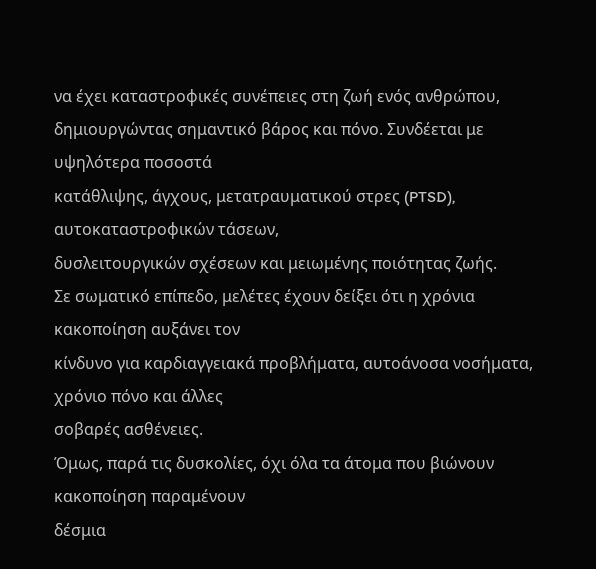να έχει καταστροφικές συνέπειες στη ζωή ενός ανθρώπου,
δημιουργώντας σημαντικό βάρος και πόνο. Συνδέεται με υψηλότερα ποσοστά
κατάθλιψης, άγχους, μετατραυματικού στρες (PTSD), αυτοκαταστροφικών τάσεων,
δυσλειτουργικών σχέσεων και μειωμένης ποιότητας ζωής.
Σε σωματικό επίπεδο, μελέτες έχουν δείξει ότι η χρόνια κακοποίηση αυξάνει τον
κίνδυνο για καρδιαγγειακά προβλήματα, αυτοάνοσα νοσήματα, χρόνιο πόνο και άλλες
σοβαρές ασθένειες.
Όμως, παρά τις δυσκολίες, όχι όλα τα άτομα που βιώνουν κακοποίηση παραμένουν
δέσμια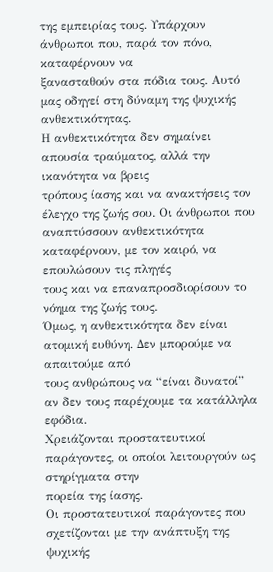της εμπειρίας τους. Υπάρχουν άνθρωποι που, παρά τον πόνο, καταφέρνουν να
ξανασταθούν στα πόδια τους. Αυτό μας οδηγεί στη δύναμη της ψυχικής
ανθεκτικότητας.
Η ανθεκτικότητα δεν σημαίνει απουσία τραύματος, αλλά την ικανότητα να βρεις
τρόπους ίασης και να ανακτήσεις τον έλεγχο της ζωής σου. Οι άνθρωποι που
αναπτύσσουν ανθεκτικότητα καταφέρνουν, με τον καιρό, να επουλώσουν τις πληγές
τους και να επαναπροσδιορίσουν το νόημα της ζωής τους.
Όμως, η ανθεκτικότητα δεν είναι ατομική ευθύνη. Δεν μπορούμε να απαιτούμε από
τους ανθρώπους να “είναι δυνατοί” αν δεν τους παρέχουμε τα κατάλληλα εφόδια.
Χρειάζονται προστατευτικοί παράγοντες, οι οποίοι λειτουργούν ως στηρίγματα στην
πορεία της ίασης.
Οι προστατευτικοί παράγοντες που σχετίζονται με την ανάπτυξη της ψυχικής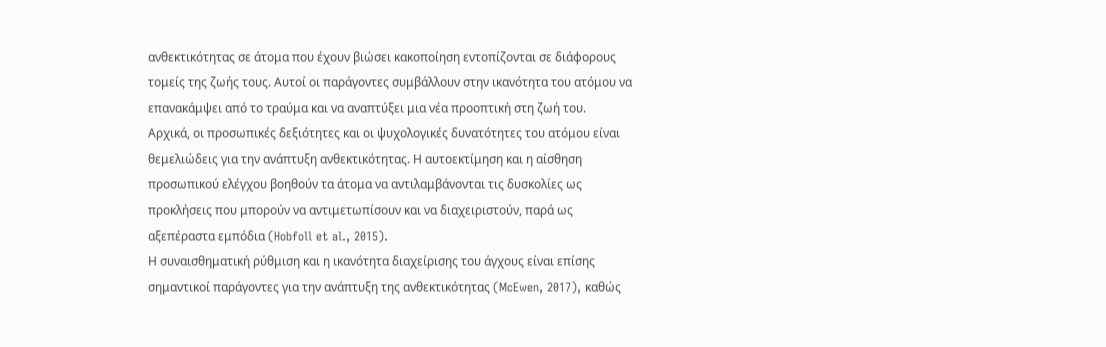ανθεκτικότητας σε άτομα που έχουν βιώσει κακοποίηση εντοπίζονται σε διάφορους
τομείς της ζωής τους. Αυτοί οι παράγοντες συμβάλλουν στην ικανότητα του ατόμου να
επανακάμψει από το τραύμα και να αναπτύξει μια νέα προοπτική στη ζωή του.
Αρχικά, οι προσωπικές δεξιότητες και οι ψυχολογικές δυνατότητες του ατόμου είναι
θεμελιώδεις για την ανάπτυξη ανθεκτικότητας. Η αυτοεκτίμηση και η αίσθηση
προσωπικού ελέγχου βοηθούν τα άτομα να αντιλαμβάνονται τις δυσκολίες ως
προκλήσεις που μπορούν να αντιμετωπίσουν και να διαχειριστούν, παρά ως
αξεπέραστα εμπόδια (Hobfoll et al., 2015).
Η συναισθηματική ρύθμιση και η ικανότητα διαχείρισης του άγχους είναι επίσης
σημαντικοί παράγοντες για την ανάπτυξη της ανθεκτικότητας (McEwen, 2017), καθώς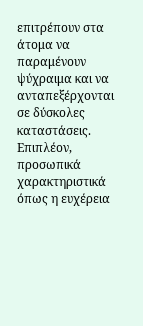επιτρέπουν στα άτομα να παραμένουν ψύχραιμα και να ανταπεξέρχονται σε δύσκολες
καταστάσεις.
Επιπλέον, προσωπικά χαρακτηριστικά όπως η ευχέρεια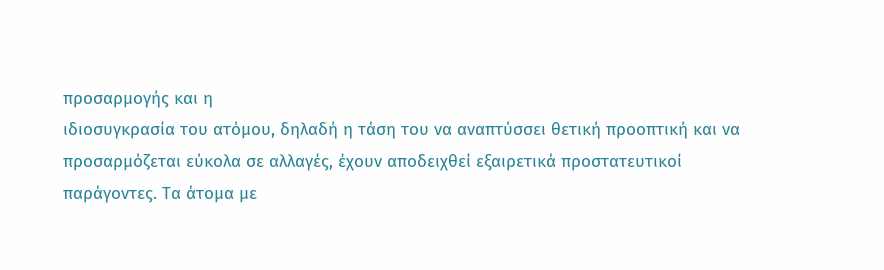προσαρμογής και η
ιδιοσυγκρασία του ατόμου, δηλαδή η τάση του να αναπτύσσει θετική προοπτική και να
προσαρμόζεται εύκολα σε αλλαγές, έχουν αποδειχθεί εξαιρετικά προστατευτικοί
παράγοντες. Τα άτομα με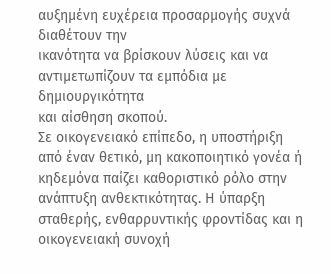αυξημένη ευχέρεια προσαρμογής συχνά διαθέτουν την
ικανότητα να βρίσκουν λύσεις και να αντιμετωπίζουν τα εμπόδια με δημιουργικότητα
και αίσθηση σκοπού.
Σε οικογενειακό επίπεδο, η υποστήριξη από έναν θετικό, μη κακοποιητικό γονέα ή
κηδεμόνα παίζει καθοριστικό ρόλο στην ανάπτυξη ανθεκτικότητας. Η ύπαρξη
σταθερής, ενθαρρυντικής φροντίδας και η οικογενειακή συνοχή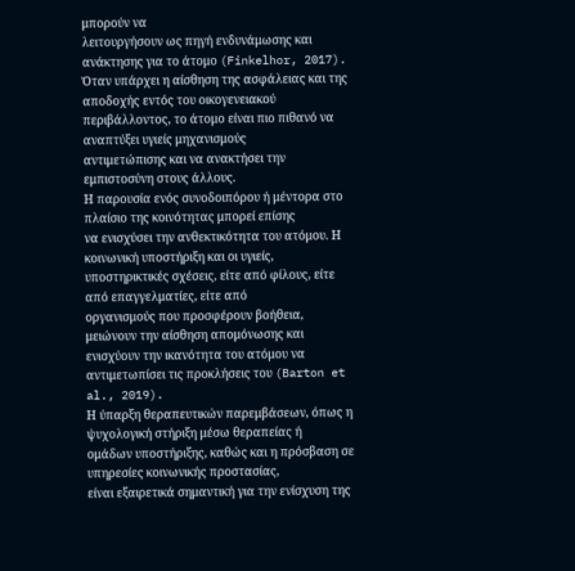μπορούν να
λειτουργήσουν ως πηγή ενδυνάμωσης και ανάκτησης για το άτομο (Finkelhor, 2017).
Όταν υπάρχει η αίσθηση της ασφάλειας και της αποδοχής εντός του οικογενειακού
περιβάλλοντος, το άτομο είναι πιο πιθανό να αναπτύξει υγιείς μηχανισμούς
αντιμετώπισης και να ανακτήσει την εμπιστοσύνη στους άλλους.
Η παρουσία ενός συνοδοιπόρου ή μέντορα στο πλαίσιο της κοινότητας μπορεί επίσης
να ενισχύσει την ανθεκτικότητα του ατόμου. Η κοινωνική υποστήριξη και οι υγιείς,
υποστηρικτικές σχέσεις, είτε από φίλους, είτε από επαγγελματίες, είτε από
οργανισμούς που προσφέρουν βοήθεια, μειώνουν την αίσθηση απομόνωσης και
ενισχύουν την ικανότητα του ατόμου να αντιμετωπίσει τις προκλήσεις του (Barton et
al., 2019).
Η ύπαρξη θεραπευτικών παρεμβάσεων, όπως η ψυχολογική στήριξη μέσω θεραπείας ή
ομάδων υποστήριξης, καθώς και η πρόσβαση σε υπηρεσίες κοινωνικής προστασίας,
είναι εξαιρετικά σημαντική για την ενίσχυση της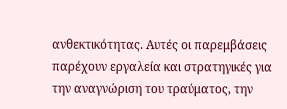ανθεκτικότητας. Αυτές οι παρεμβάσεις
παρέχουν εργαλεία και στρατηγικές για την αναγνώριση του τραύματος, την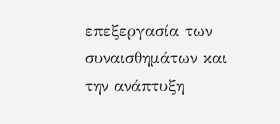επεξεργασία των συναισθημάτων και την ανάπτυξη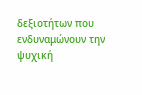δεξιοτήτων που ενδυναμώνουν την
ψυχική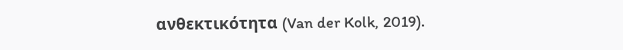ανθεκτικότητα (Van der Kolk, 2019).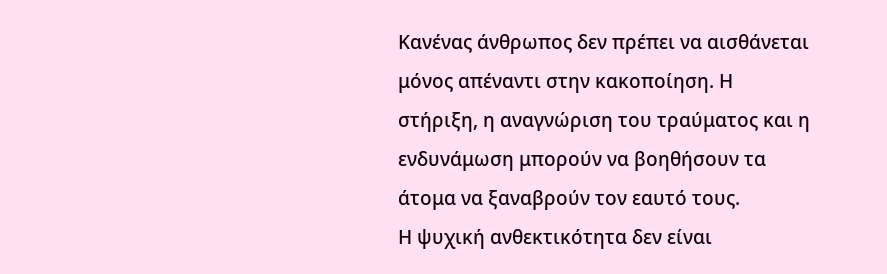Κανένας άνθρωπος δεν πρέπει να αισθάνεται μόνος απέναντι στην κακοποίηση. Η
στήριξη, η αναγνώριση του τραύματος και η ενδυνάμωση μπορούν να βοηθήσουν τα
άτομα να ξαναβρούν τον εαυτό τους.
Η ψυχική ανθεκτικότητα δεν είναι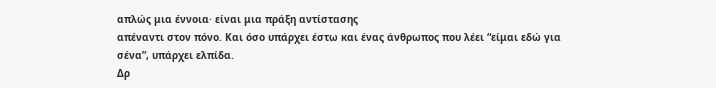απλώς μια έννοια· είναι μια πράξη αντίστασης
απέναντι στον πόνο. Και όσο υπάρχει έστω και ένας άνθρωπος που λέει “είμαι εδώ για
σένα”, υπάρχει ελπίδα.
Δρ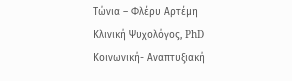Τώνια – Φλέρυ Αρτέμη
Κλινική Ψυχολόγος, PhD
Κοινωνική- Αναπτυξιακή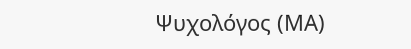Ψυχολόγος (ΜΑ)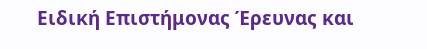Ειδική Επιστήμονας Έρευνας και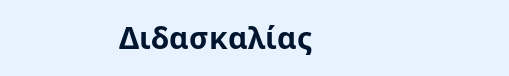Διδασκαλίας